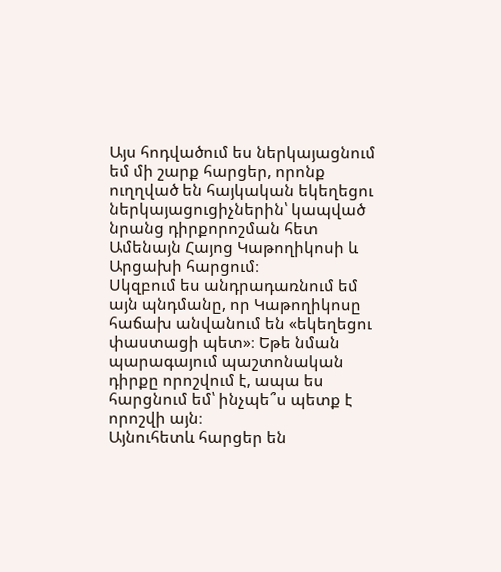Այս հոդվածում ես ներկայացնում եմ մի շարք հարցեր, որոնք ուղղված են հայկական եկեղեցու ներկայացուցիչներին՝ կապված նրանց դիրքորոշման հետ Ամենայն Հայոց Կաթողիկոսի և Արցախի հարցում։
Սկզբում ես անդրադառնում եմ այն պնդմանը, որ Կաթողիկոսը հաճախ անվանում են «եկեղեցու փաստացի պետ»։ Եթե նման պարագայում պաշտոնական դիրքը որոշվում է, ապա ես հարցնում եմ՝ ինչպե՞ս պետք է որոշվի այն։
Այնուհետև հարցեր են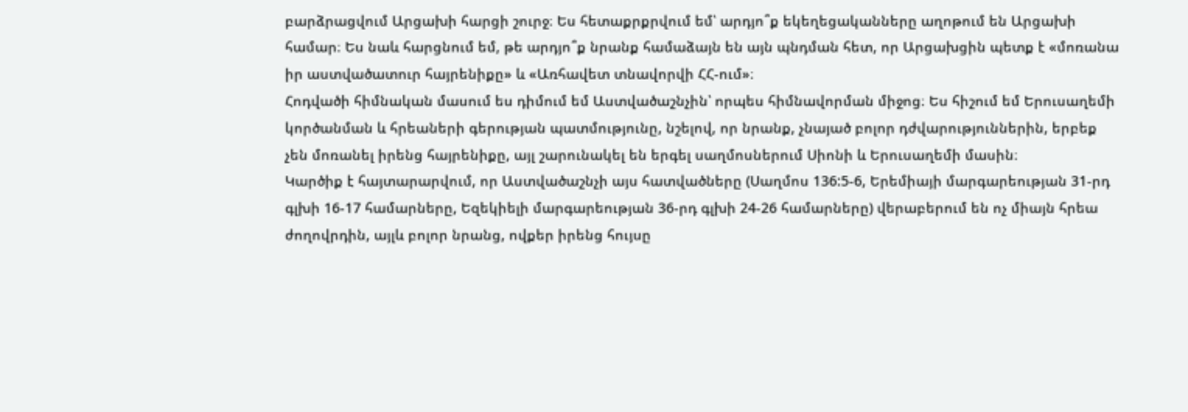բարձրացվում Արցախի հարցի շուրջ։ Ես հետաքրքրվում եմ՝ արդյո՞ք եկեղեցականները աղոթում են Արցախի համար։ Ես նաև հարցնում եմ, թե արդյո՞ք նրանք համաձայն են այն պնդման հետ, որ Արցախցին պետք է «մոռանա իր աստվածատուր հայրենիքը» և «Առհավետ տնավորվի ՀՀ-ում»։
Հոդվածի հիմնական մասում ես դիմում եմ Աստվածաշնչին՝ որպես հիմնավորման միջոց։ Ես հիշում եմ Երուսաղեմի կործանման և հրեաների գերության պատմությունը, նշելով, որ նրանք, չնայած բոլոր դժվարություններին, երբեք չեն մոռանել իրենց հայրենիքը, այլ շարունակել են երգել սաղմոսներում Սիոնի և Երուսաղեմի մասին։
Կարծիք է հայտարարվում, որ Աստվածաշնչի այս հատվածները (Սաղմոս 136:5-6, Երեմիայի մարգարեության 31-րդ գլխի 16-17 համարները, Եզեկիելի մարգարեության 36-րդ գլխի 24-26 համարները) վերաբերում են ոչ միայն հրեա ժողովրդին, այլև բոլոր նրանց, ովքեր իրենց հույսը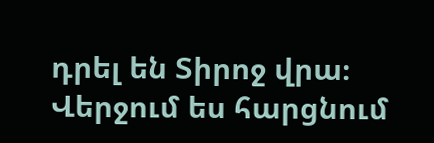դրել են Տիրոջ վրա։
Վերջում ես հարցնում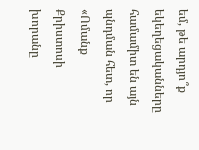եմ, թե արդյո՞ք եկեղեցականները համամիտ են այն պնդման հետ, որ «Ոմանք Քրիստոսի խորանը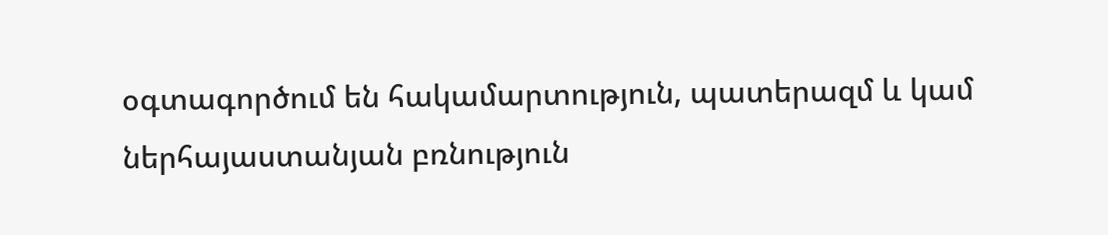օգտագործում են հակամարտություն, պատերազմ և կամ ներհայաստանյան բռնություն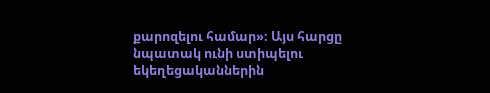քարոզելու համար»։ Այս հարցը նպատակ ունի ստիպելու եկեղեցականներին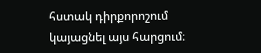հստակ դիրքորոշում կայացնել այս հարցում։